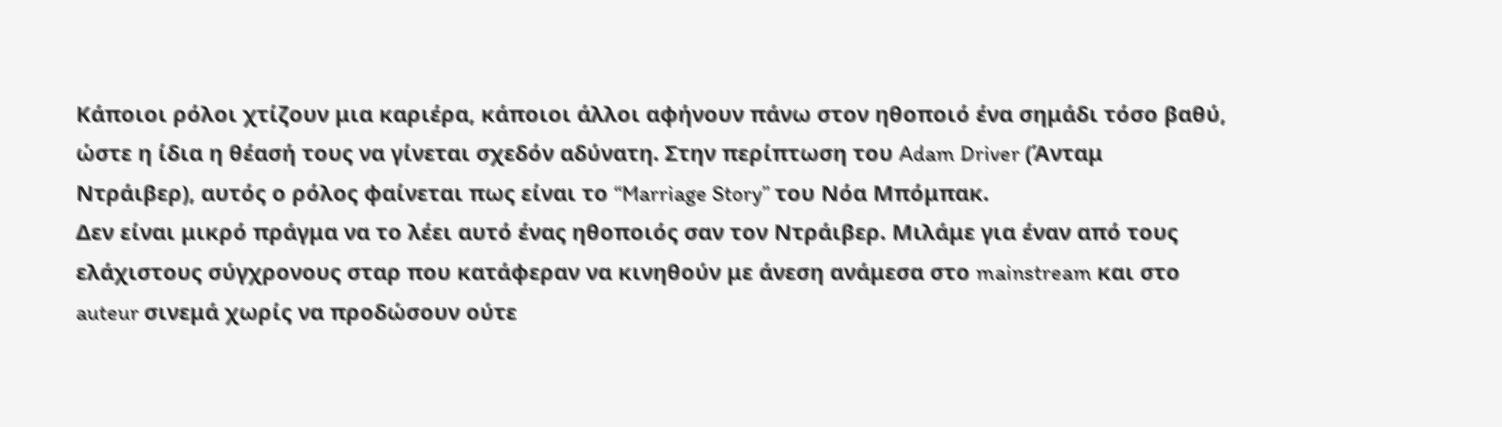Kάποιοι ρόλοι χτίζουν μια καριέρα, κάποιοι άλλοι αφήνουν πάνω στον ηθοποιό ένα σημάδι τόσο βαθύ, ώστε η ίδια η θέασή τους να γίνεται σχεδόν αδύνατη. Στην περίπτωση του Adam Driver (Άνταμ Ντράιβερ), αυτός ο ρόλος φαίνεται πως είναι το “Marriage Story” του Νόα Μπόμπακ.
Δεν είναι μικρό πράγμα να το λέει αυτό ένας ηθοποιός σαν τον Ντράιβερ. Μιλάμε για έναν από τους ελάχιστους σύγχρονους σταρ που κατάφεραν να κινηθούν με άνεση ανάμεσα στο mainstream και στο auteur σινεμά χωρίς να προδώσουν ούτε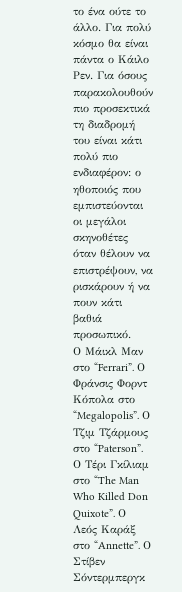το ένα ούτε το άλλο. Για πολύ κόσμο θα είναι πάντα ο Κάιλο Ρεν. Για όσους παρακολουθούν πιο προσεκτικά τη διαδρομή του είναι κάτι πολύ πιο ενδιαφέρον: ο ηθοποιός που εμπιστεύονται οι μεγάλοι σκηνοθέτες όταν θέλουν να επιστρέψουν, να ρισκάρουν ή να πουν κάτι βαθιά προσωπικό.
Ο Μάικλ Μαν στο “Ferrari”. Ο Φράνσις Φορντ Κόπολα στο “Megalopolis”. Ο Τζιμ Τζάρμους στο “Paterson”. Ο Τέρι Γκίλιαμ στο “The Man Who Killed Don Quixote”. Ο Λεός Καράξ στο “Annette”. Ο Στίβεν Σόντερμπεργκ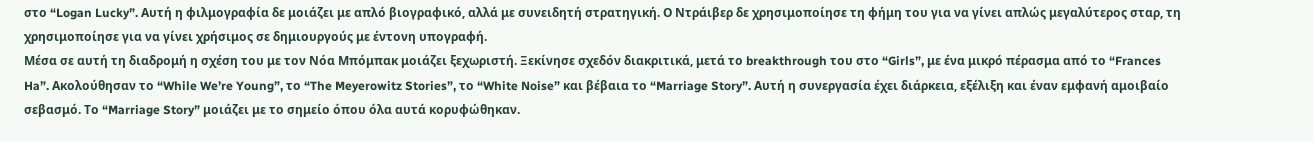στο “Logan Lucky”. Αυτή η φιλμογραφία δε μοιάζει με απλό βιογραφικό, αλλά με συνειδητή στρατηγική. Ο Ντράιβερ δε χρησιμοποίησε τη φήμη του για να γίνει απλώς μεγαλύτερος σταρ, τη χρησιμοποίησε για να γίνει χρήσιμος σε δημιουργούς με έντονη υπογραφή.
Μέσα σε αυτή τη διαδρομή η σχέση του με τον Νόα Μπόμπακ μοιάζει ξεχωριστή. Ξεκίνησε σχεδόν διακριτικά, μετά το breakthrough του στο “Girls”, με ένα μικρό πέρασμα από το “Frances Ha”. Ακολούθησαν το “While We’re Young”, το “The Meyerowitz Stories”, το “White Noise” και βέβαια το “Marriage Story”. Αυτή η συνεργασία έχει διάρκεια, εξέλιξη και έναν εμφανή αμοιβαίο σεβασμό. Το “Marriage Story” μοιάζει με το σημείο όπου όλα αυτά κορυφώθηκαν.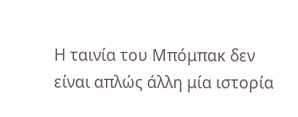Η ταινία του Μπόμπακ δεν είναι απλώς άλλη μία ιστορία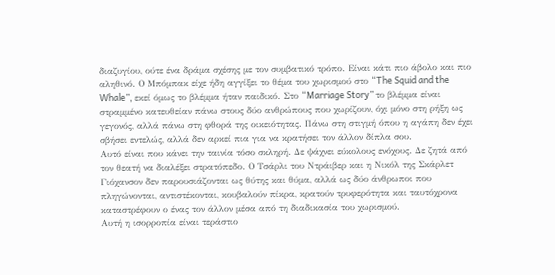διαζυγίου, ούτε ένα δράμα σχέσης με τον συμβατικό τρόπο. Είναι κάτι πιο άβολο και πιο αληθινό. Ο Μπόμπακ είχε ήδη αγγίξει το θέμα του χωρισμού στο “The Squid and the Whale”, εκεί όμως το βλέμμα ήταν παιδικό. Στο “Marriage Story” το βλέμμα είναι στραμμένο κατευθείαν πάνω στους δύο ανθρώπους που χωρίζουν, όχι μόνο στη ρήξη ως γεγονός, αλλά πάνω στη φθορά της οικειότητας. Πάνω στη στιγμή όπου η αγάπη δεν έχει σβήσει εντελώς, αλλά δεν αρκεί πια για να κρατήσει τον άλλον δίπλα σου.
Αυτό είναι που κάνει την ταινία τόσο σκληρή. Δε ψάχνει εύκολους ενόχους. Δε ζητά από τον θεατή να διαλέξει στρατόπεδο. Ο Τσάρλι του Ντράιβερ και η Νικόλ της Σκάρλετ Γιόχανσον δεν παρουσιάζονται ως θύτης και θύμα, αλλά ως δύο άνθρωποι που πληγώνονται, αντιστέκονται, κουβαλούν πίκρα, κρατούν τρυφερότητα και ταυτόχρονα καταστρέφουν ο ένας τον άλλον μέσα από τη διαδικασία του χωρισμού.
Αυτή η ισορροπία είναι τεράστιο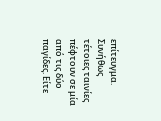επίτευγμα. Συνήθως τέτοιες ταινίες πέφτουν σε μία από τις δύο παγίδες. Είτε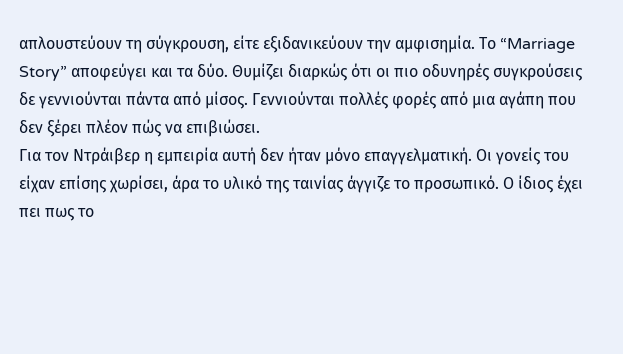απλουστεύουν τη σύγκρουση, είτε εξιδανικεύουν την αμφισημία. Το “Marriage Story” αποφεύγει και τα δύο. Θυμίζει διαρκώς ότι οι πιο οδυνηρές συγκρούσεις δε γεννιούνται πάντα από μίσος. Γεννιούνται πολλές φορές από μια αγάπη που δεν ξέρει πλέον πώς να επιβιώσει.
Για τον Ντράιβερ η εμπειρία αυτή δεν ήταν μόνο επαγγελματική. Οι γονείς του είχαν επίσης χωρίσει, άρα το υλικό της ταινίας άγγιζε το προσωπικό. Ο ίδιος έχει πει πως το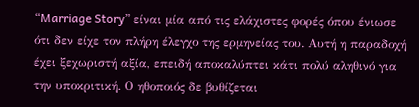“Marriage Story” είναι μία από τις ελάχιστες φορές όπου ένιωσε ότι δεν είχε τον πλήρη έλεγχο της ερμηνείας του. Αυτή η παραδοχή έχει ξεχωριστή αξία, επειδή αποκαλύπτει κάτι πολύ αληθινό για την υποκριτική. Ο ηθοποιός δε βυθίζεται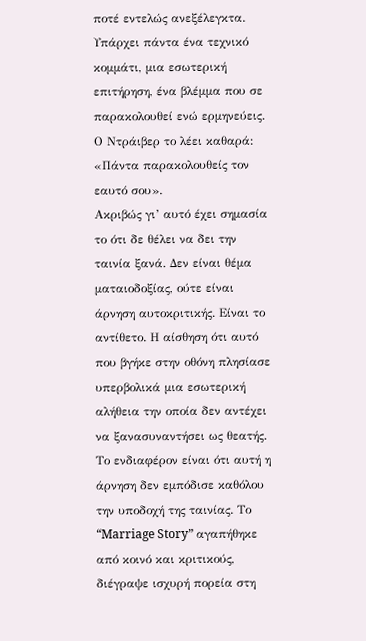ποτέ εντελώς ανεξέλεγκτα. Υπάρχει πάντα ένα τεχνικό κομμάτι, μια εσωτερική επιτήρηση, ένα βλέμμα που σε παρακολουθεί ενώ ερμηνεύεις. Ο Ντράιβερ το λέει καθαρά: «Πάντα παρακολουθείς τον εαυτό σου».
Ακριβώς γι’ αυτό έχει σημασία το ότι δε θέλει να δει την ταινία ξανά. Δεν είναι θέμα ματαιοδοξίας, ούτε είναι άρνηση αυτοκριτικής. Είναι το αντίθετο. Η αίσθηση ότι αυτό που βγήκε στην οθόνη πλησίασε υπερβολικά μια εσωτερική αλήθεια την οποία δεν αντέχει να ξανασυναντήσει ως θεατής.
Το ενδιαφέρον είναι ότι αυτή η άρνηση δεν εμπόδισε καθόλου την υποδοχή της ταινίας. Το “Marriage Story” αγαπήθηκε από κοινό και κριτικούς, διέγραψε ισχυρή πορεία στη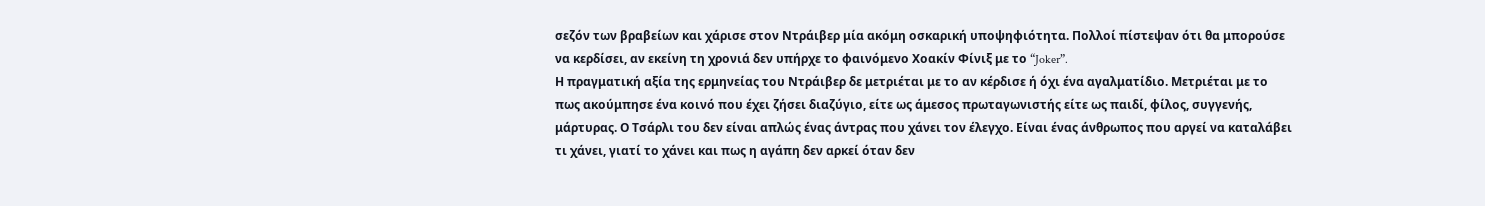σεζόν των βραβείων και χάρισε στον Ντράιβερ μία ακόμη οσκαρική υποψηφιότητα. Πολλοί πίστεψαν ότι θα μπορούσε να κερδίσει, αν εκείνη τη χρονιά δεν υπήρχε το φαινόμενο Χοακίν Φίνιξ με το “Joker”.
Η πραγματική αξία της ερμηνείας του Ντράιβερ δε μετριέται με το αν κέρδισε ή όχι ένα αγαλματίδιο. Μετριέται με το πως ακούμπησε ένα κοινό που έχει ζήσει διαζύγιο, είτε ως άμεσος πρωταγωνιστής είτε ως παιδί, φίλος, συγγενής, μάρτυρας. Ο Τσάρλι του δεν είναι απλώς ένας άντρας που χάνει τον έλεγχο. Είναι ένας άνθρωπος που αργεί να καταλάβει τι χάνει, γιατί το χάνει και πως η αγάπη δεν αρκεί όταν δεν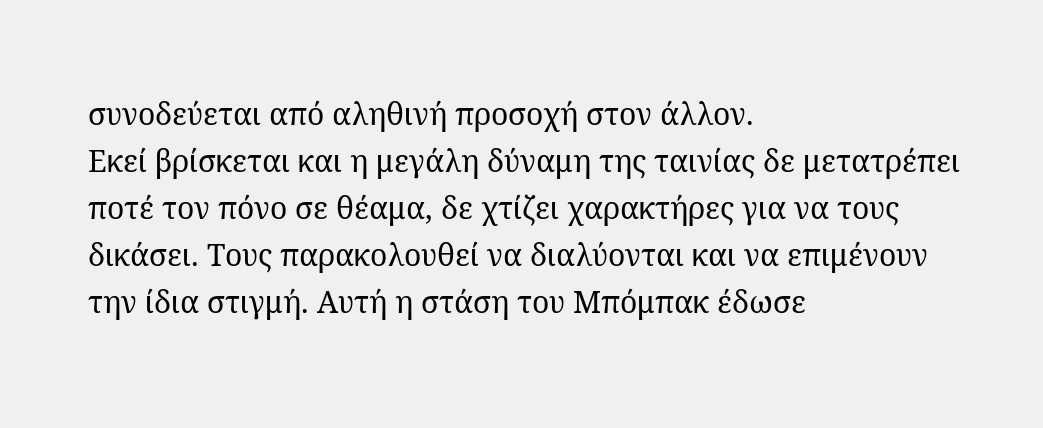συνοδεύεται από αληθινή προσοχή στον άλλον.
Εκεί βρίσκεται και η μεγάλη δύναμη της ταινίας δε μετατρέπει ποτέ τον πόνο σε θέαμα, δε χτίζει χαρακτήρες για να τους δικάσει. Τους παρακολουθεί να διαλύονται και να επιμένουν την ίδια στιγμή. Αυτή η στάση του Μπόμπακ έδωσε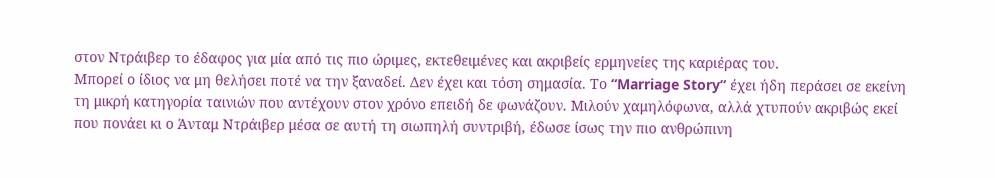στον Ντράιβερ το έδαφος για μία από τις πιο ώριμες, εκτεθειμένες και ακριβείς ερμηνείες της καριέρας του.
Μπορεί ο ίδιος να μη θελήσει ποτέ να την ξαναδεί. Δεν έχει και τόση σημασία. Το “Marriage Story” έχει ήδη περάσει σε εκείνη τη μικρή κατηγορία ταινιών που αντέχουν στον χρόνο επειδή δε φωνάζουν. Μιλούν χαμηλόφωνα, αλλά χτυπούν ακριβώς εκεί που πονάει κι ο Άνταμ Ντράιβερ μέσα σε αυτή τη σιωπηλή συντριβή, έδωσε ίσως την πιο ανθρώπινη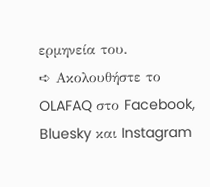ερμηνεία του.
➪ Ακολουθήστε το OLAFAQ στο Facebook, Bluesky και Instagram